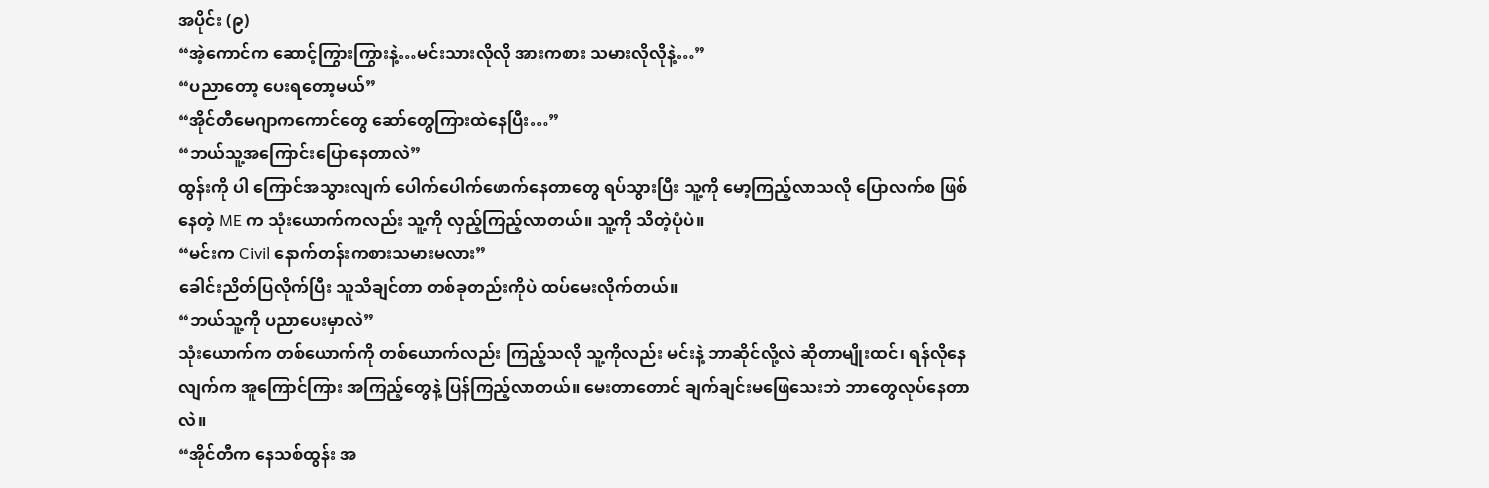အပိုင်း (၉)
“အဲ့ကောင်က ဆောင့်ကြွားကြွားနဲ့…မင်းသားလိုလို အားကစား သမားလိုလိုနဲ့…”
“ပညာတော့ ပေးရတော့မယ်”
“အိုင်တီမေဂျာကကောင်တွေ ဆော်တွေကြားထဲနေပြီး…”
“ဘယ်သူ့အကြောင်းပြောနေတာလဲ”
ထွန်းကို ပါ ကြောင်အသွားလျက် ပေါက်ပေါက်ဖောက်နေတာတွေ ရပ်သွားပြီး သူ့ကို မော့ကြည့်လာသလို ပြောလက်စ ဖြစ်နေတဲ့ ME က သုံးယောက်ကလည်း သူ့ကို လှည့်ကြည့်လာတယ်။ သူ့ကို သိတဲ့ပုံပဲ။
“မင်းက Civil နောက်တန်းကစားသမားမလား”
ခေါင်းညိတ်ပြလိုက်ပြီး သူသိချင်တာ တစ်ခုတည်းကိုပဲ ထပ်မေးလိုက်တယ်။
“ဘယ်သူ့ကို ပညာပေးမှာလဲ”
သုံးယောက်က တစ်ယောက်ကို တစ်ယောက်လည်း ကြည့်သလို သူ့ကိုလည်း မင်းနဲ့ ဘာဆိုင်လို့လဲ ဆိုတာမျိုးထင်၊ ရန်လိုနေလျက်က အူကြောင်ကြား အကြည့်တွေနဲ့ ပြန်ကြည့်လာတယ်။ မေးတာတောင် ချက်ချင်းမဖြေသေးဘဲ ဘာတွေလုပ်နေတာလဲ။
“အိုင်တီက နေသစ်ထွန်း အ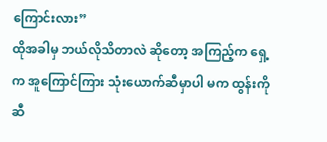ကြောင်းလား”
ထိုအခါမှ ဘယ်လိုသိတာလဲ ဆိုတော့ အကြည့်က ရှေ့က အူကြောင်ကြား သုံးယောက်ဆီမှာပါ မက ထွန်းကို ဆီ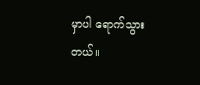မှာပါ ရောက်သွားတယ်။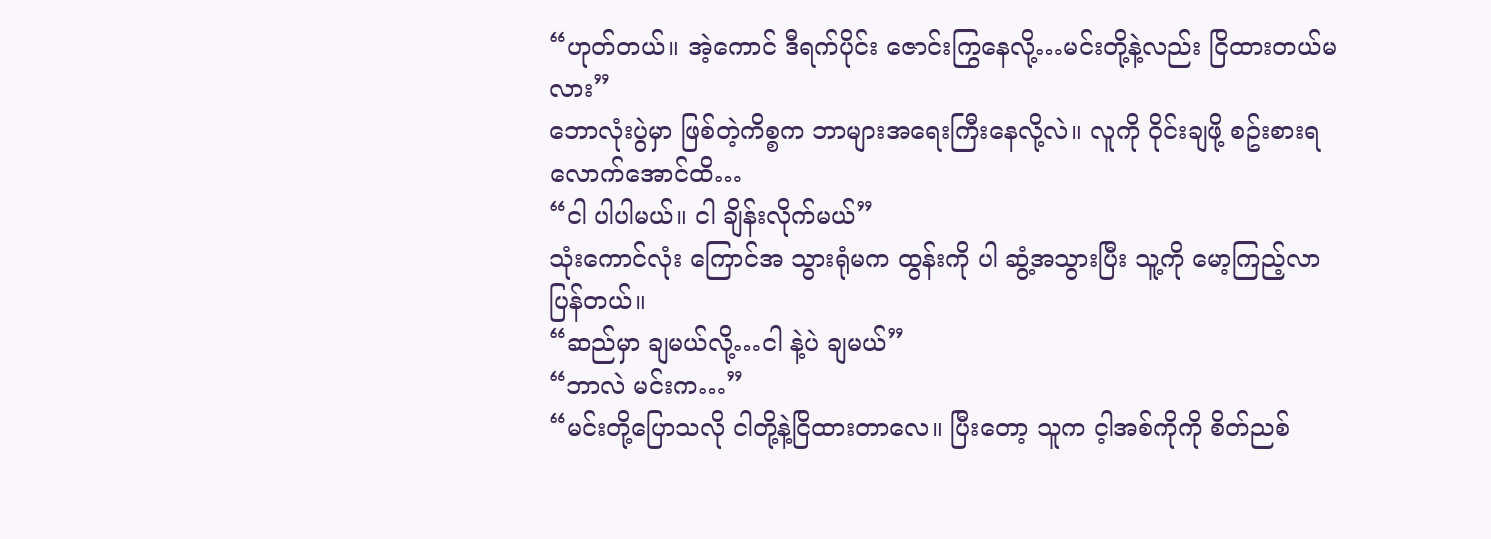“ဟုတ်တယ်။ အဲ့ကောင် ဒီရက်ပိုင်း ဇောင်းကြွနေလို့…မင်းတို့နဲ့လည်း ငြိထားတယ်မလား”
ဘောလုံးပွဲမှာ ဖြစ်တဲ့ကိစ္စက ဘာများအရေးကြီးနေလို့လဲ။ လူကို ဝိုင်းချဖို့ စဥ်းစားရလောက်အောင်ထိ…
“ငါ ပါပါမယ်။ ငါ ချိန်းလိုက်မယ်”
သုံးကောင်လုံး ကြောင်အ သွားရုံမက ထွန်းကို ပါ ဆွံ့အသွားပြီး သူ့ကို မော့ကြည့်လာပြန်တယ်။
“ဆည်မှာ ချမယ်လို့…ငါ နဲ့ပဲ ချမယ်”
“ဘာလဲ မင်းက…”
“မင်းတို့ပြောသလို ငါတို့နဲ့ငြိထားတာလေ။ ပြီးတော့ သူက င့ါအစ်ကိုကို စိတ်ညစ်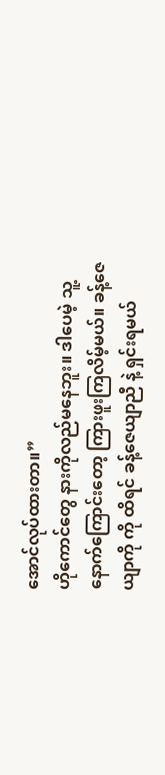အောင်လုပ်ထားတာ။”
ဟိုကောင်တွေ နားကိုလည်မနေဘူး။ ဒါပေမဲ့ သူ့နောက်ကြောင်းတော့ ကြားဖူးကြလိမ့်မယ်။ ခန့်ဇေယျာကို ကို ထိရင် ခန့်ဇေယျာညီ နဲ့ ရှင်းရမယ်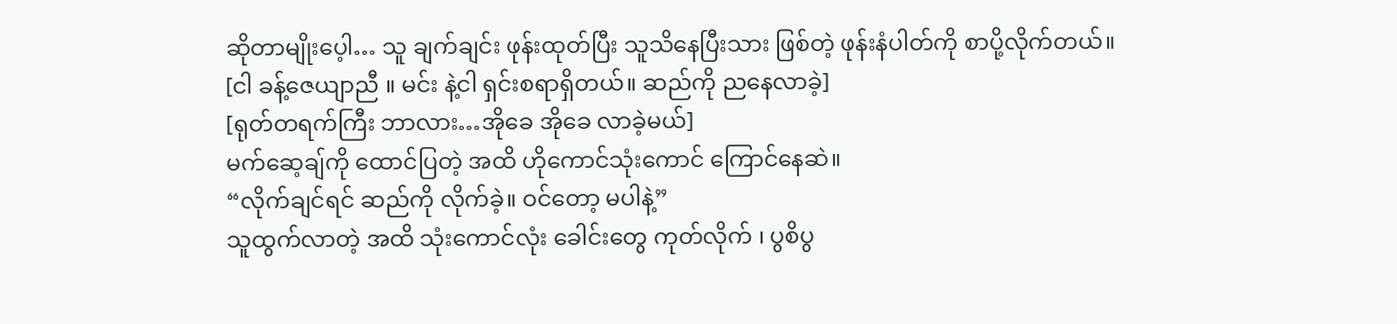ဆိုတာမျိုးပေ့ါ… သူ ချက်ချင်း ဖုန်းထုတ်ပြီး သူသိနေပြီးသား ဖြစ်တဲ့ ဖုန်းနံပါတ်ကို စာပို့လိုက်တယ်။
[ငါ ခန့်ဇေယျာညီ ။ မင်း နဲ့ငါ ရှင်းစရာရှိတယ်။ ဆည်ကို ညနေလာခဲ့]
[ရုတ်တရက်ကြီး ဘာလား…အိုခေ အိုခေ လာခဲ့မယ်]
မက်ဆေ့ချ်ကို ထောင်ပြတဲ့ အထိ ဟိုကောင်သုံးကောင် ကြောင်နေဆဲ။
“လိုက်ချင်ရင် ဆည်ကို လိုက်ခဲ့။ ဝင်တော့ မပါနဲ့”
သူထွက်လာတဲ့ အထိ သုံးကောင်လုံး ခေါင်းတွေ ကုတ်လိုက် ၊ ပွစိပွ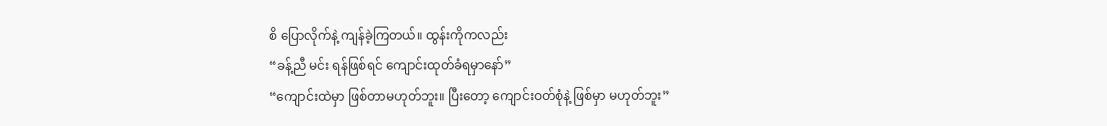စိ ပြောလိုက်နဲ့ ကျန်ခဲ့ကြတယ်။ ထွန်းကိုကလည်း
“ခန့်ညီ မင်း ရန်ဖြစ်ရင် ကျောင်းထုတ်ခံရမှာနော်”
“ကျောင်းထဲမှာ ဖြစ်တာမဟုတ်ဘူး။ ပြီးတော့ ကျောင်းဝတ်စုံနဲ့ ဖြစ်မှာ မဟုတ်ဘူး”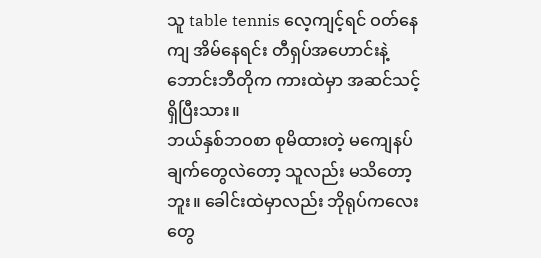သူ table tennis လေ့ကျင့်ရင် ဝတ်နေကျ အိမ်နေရင်း တီရှပ်အဟောင်းနဲ့ ဘောင်းဘီတိုက ကားထဲမှာ အဆင်သင့် ရှိပြီးသား။
ဘယ်နှစ်ဘဝစာ စုမိထားတဲ့ မကျေနပ်ချက်တွေလဲတော့ သူလည်း မသိတော့ဘူး။ ခေါင်းထဲမှာလည်း ဘိုရုပ်ကလေးတွေ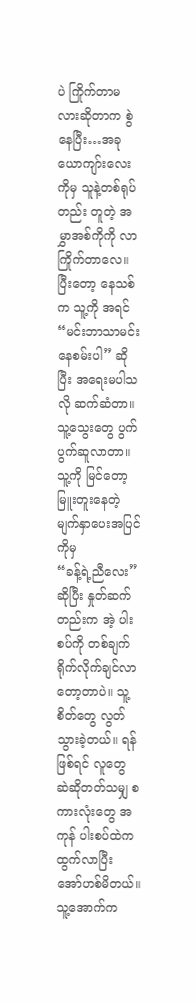ပဲ ကြိုက်တာမလားဆိုတာက စွဲနေပြီး…အခု ယောကျာ်းလေးကိုမှ သူနဲ့တစ်ရုပ်တည်း တူတဲ့ အမွှာအစ်ကိုကို လာကြိုက်တာလေ။
ပြီးတော့ နေသစ်က သူ့ကို အရင် “မင်းဘာသာမင်း နေစမ်းပါ” ဆိုပြီး အရေးမပါသလို ဆက်ဆံတာ။ သူ့သွေးတွေ ပွက်ပွက်ဆူလာတာ။ သူ့ကို မြင်တော့ မြူးတူးနေတဲ့ မျက်နှာပေးအပြင်ကိုမှ
“ခန့်ရဲ့ညီလေး” ဆိုပြီး နှုတ်ဆက်တည်းက အဲ့ ပါးစပ်ကို တစ်ချက်ရိုက်လိုက်ချင်လာတော့တာပဲ။ သူ့စိတ်တွေ လွတ်သွားခဲ့တယ်။ ရန်ဖြစ်ရင် လူတွေ ဆဲဆိုတတ်သမျှ စကားလုံးတွေ အကုန် ပါးစပ်ထဲက ထွက်လာပြီး အော်ဟစ်မိတယ်။ သူ့အောက်က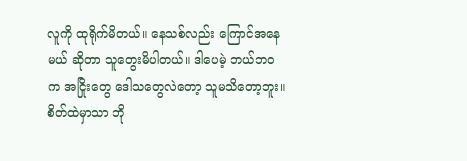လူကို ထုရိုက်မိတယ်။ နေသစ်လည်း ကြောင်အနေမယ် ဆိုတာ သူတွေးမိပါတယ်။ ဒါပေမဲ့ ဘယ်ဘဝက အငြိုးတွေ ဒေါသတွေလဲတော့ သူမသိတော့ဘူး။
စိတ်ထဲမှာသာ ဘို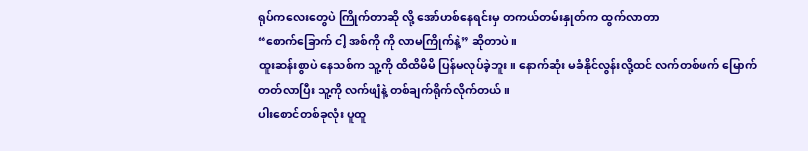ရုပ်ကလေးတွေပဲ ကြိုက်တာဆို လို့ အော်ဟစ်နေရင်းမှ တကယ်တမ်းနှုတ်က ထွက်လာတာ
“စောက်ခြောက် ငါ့ အစ်ကို ကို လာမကြိုက်နဲ့” ဆိုတာပဲ။
ထူးဆန်းစွာပဲ နေသစ်က သူ့ကို ထိထိမိမိ ပြန်မလုပ်ခဲ့ဘူး။ နောက်ဆုံး မခံနိုင်လွန်းလို့ထင် လက်တစ်ဖက် မြောက်တတ်လာပြီး သူ့ကို လက်ဖျံနဲ့ တစ်ချက်ရိုက်လိုက်တယ်။
ပါးစောင်တစ်ခုလုံး ပူထူ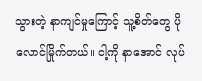သွားတဲ့ နာကျင်မှုကြောင့် သူ့စိတ်တွေ ပိုလောင်မြိုက်တယ်။ ငါ့ကို နာအောင် လုပ်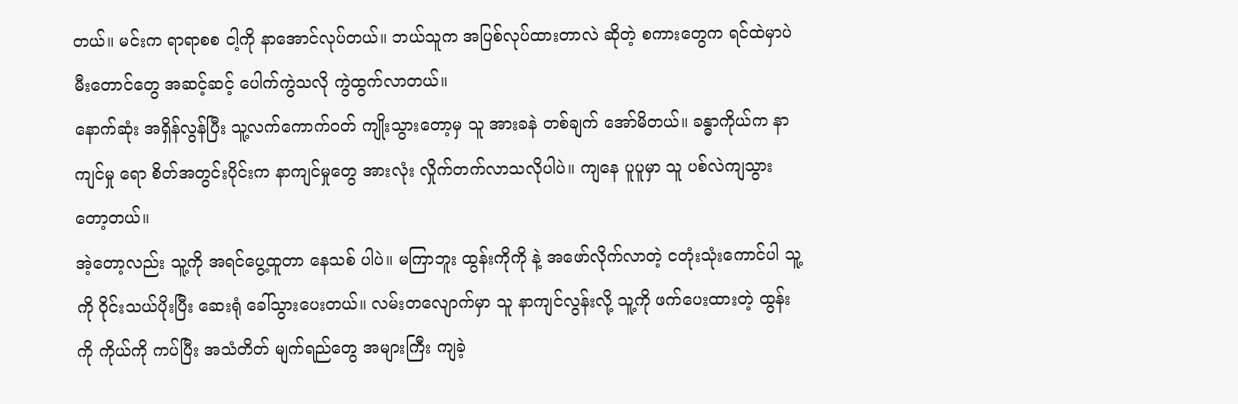တယ်။ မင်းက ရာရာစစ ငါ့ကို နာအောင်လုပ်တယ်။ ဘယ်သူက အပြစ်လုပ်ထားတာလဲ ဆိုတဲ့ စကားတွေက ရင်ထဲမှာပဲ မီးတောင်တွေ အဆင့်ဆင့် ပေါက်ကွဲသလို ကွဲထွက်လာတယ်။
နောက်ဆုံး အရှိန်လွန်ပြီး သူ့လက်ကောက်ဝတ် ကျိုးသွားတော့မှ သူ အားခနဲ တစ်ချက် အော်မိတယ်။ ခန္ဓာကိုယ်က နာကျင်မှု ရော စိတ်အတွင်းပိုင်းက နာကျင်မှုတွေ အားလုံး လှိုက်တက်လာသလိုပါပဲ။ ကျနေ ပူပူမှာ သူ ပစ်လဲကျသွားတော့တယ်။
အဲ့တော့လည်း သူ့ကို အရင်ပွေ့ထူတာ နေသစ် ပါပဲ။ မကြာဘူး ထွန်းကိုကို နဲ့ အဖော်လိုက်လာတဲ့ ငတုံးသုံးကောင်ပါ သူ့ကို ဝိုင်းသယ်ပိုးပြီး ဆေးရုံ ခေါ်သွားပေးတယ်။ လမ်းတလျောက်မှာ သူ နာကျင်လွန်းလို့ သူ့ကို ဖက်ပေးထားတဲ့ ထွန်းကို ကိုယ်ကို ကပ်ပြီး အသံတိတ် မျက်ရည်တွေ အများကြီး ကျခဲ့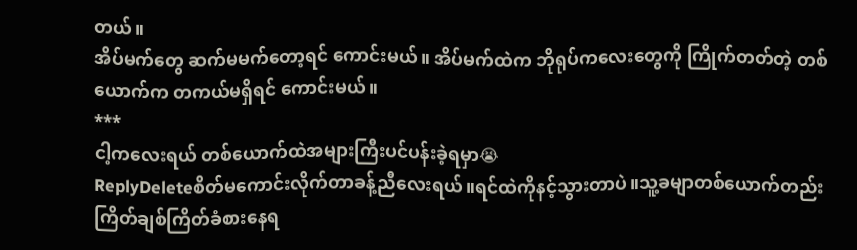တယ်။
အိပ်မက်တွေ ဆက်မမက်တော့ရင် ကောင်းမယ်။ အိပ်မက်ထဲက ဘိုရုပ်ကလေးတွေကို ကြိုက်တတ်တဲ့ တစ်ယောက်က တကယ်မရှိရင် ကောင်းမယ်။
***
ငါ့ကလေးရယ် တစ်ယောက်ထဲအများကြီးပင်ပန်းခဲ့ရမှာ😭
ReplyDeleteစိတ်မကောင်းလိုက်တာခန့်ညီလေးရယ်။ရင်ထဲကိုနင့်သွားတာပဲ။သူ့ခမျာတစ်ယောက်တည်းကြိတ်ချစ်ကြိတ်ခံစားနေရ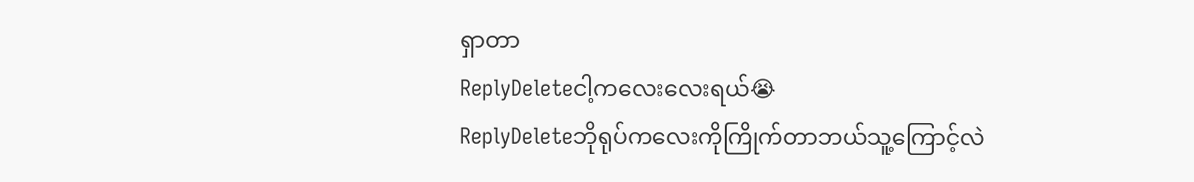ရှာတာ
ReplyDeleteငါ့ကလေးလေးရယ်😭
ReplyDeleteဘိုရုပ်ကလေးကိုကြိုက်တာဘယ်သူ့ကြောင့်လဲ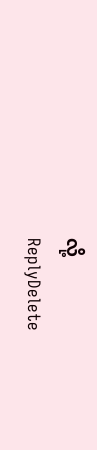လို့
ReplyDelete